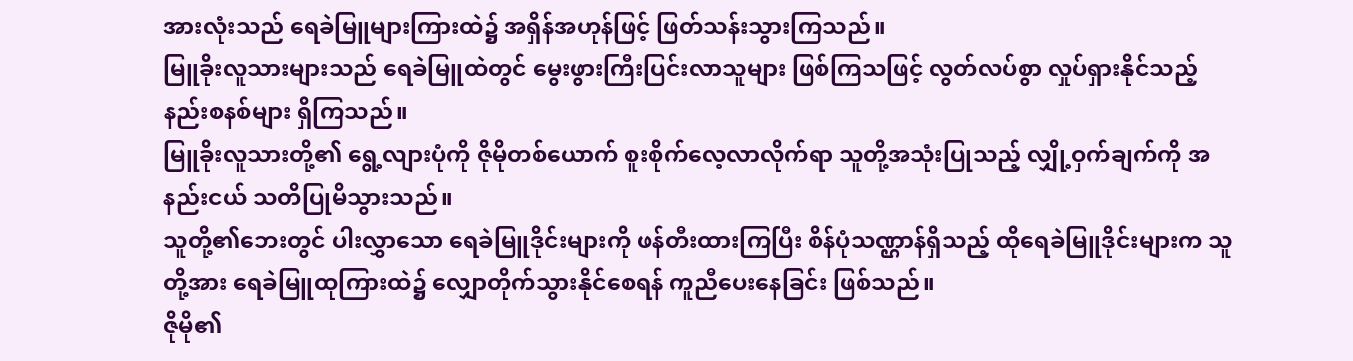အားလုံးသည် ရေခဲမြူများကြားထဲ၌ အရှိန်အဟုန်ဖြင့် ဖြတ်သန်းသွားကြသည်။
မြူခိုးလူသားများသည် ရေခဲမြူထဲတွင် မွေးဖွားကြီးပြင်းလာသူများ ဖြစ်ကြသဖြင့် လွတ်လပ်စွာ လှုပ်ရှားနိုင်သည့် နည်းစနစ်များ ရှိကြသည်။
မြူခိုးလူသားတို့၏ ရွေ့လျားပုံကို ဇိုမိုတစ်ယောက် စူးစိုက်လေ့လာလိုက်ရာ သူတို့အသုံးပြုသည့် လျှို့ဝှက်ချက်ကို အနည်းငယ် သတိပြုမိသွားသည်။
သူတို့၏ဘေးတွင် ပါးလွှာသော ရေခဲမြူဒိုင်းများကို ဖန်တီးထားကြပြီး စိန်ပုံသဏ္ဌာန်ရှိသည့် ထိုရေခဲမြူဒိုင်းများက သူတို့အား ရေခဲမြူထုကြားထဲ၌ လျှောတိုက်သွားနိုင်စေရန် ကူညီပေးနေခြင်း ဖြစ်သည်။
ဇိုမို၏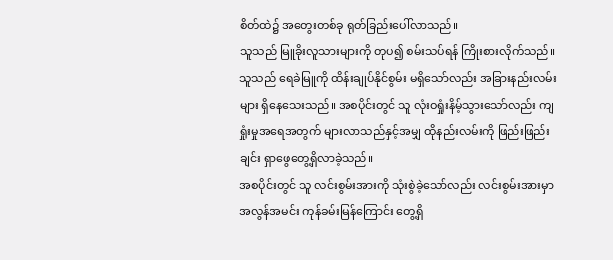စိတ်ထဲ၌ အတွေးတစ်ခု ရုတ်ခြည်းပေါ်လာသည်။
သူသည် မြူခိုးလူသားများကို တုပ၍ စမ်းသပ်ရန် ကြိုးစားလိုက်သည်။ သူသည် ရေခဲမြူကို ထိန်းချုပ်နိုင်စွမ်း မရှိသော်လည်း အခြားနည်းလမ်းများ ရှိနေသေးသည်။ အစပိုင်းတွင် သူ လုံးဝရှုံးနိမ့်သွားသော်လည်း ကျရှုံးမှုအရေအတွက် များလာသည်နှင့်အမျှ ထိုနည်းလမ်းကို ဖြည်းဖြည်းချင်း ရှာဖွေတွေ့ရှိလာခဲ့သည်။
အစပိုင်းတွင် သူ လင်းစွမ်းအားကို သုံးစွဲခဲ့သော်လည်း လင်းစွမ်းအားမှာ အလွန်အမင်း ကုန်ခမ်းမြန်ကြောင်း တွေ့ရှိ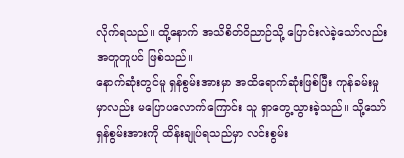လိုက်ရသည်။ ထို့နောက် အသိစိတ်ဝိညာဉ်သို့ ပြောင်းလဲခဲ့သော်လည်း အတူတူပင် ဖြစ်သည်။
နောက်ဆုံးတွင်မူ ရှန်စွမ်းအားမှာ အထိရောက်ဆုံးဖြစ်ပြီး ကုန်ခမ်းမှုမှာလည်း မပြောပလောက်ကြောင်း သူ ရှာတွေ့သွားခဲ့သည်။ သို့သော် ရှန်စွမ်းအားကို ထိန်းချုပ်ရသည်မှာ လင်းစွမ်း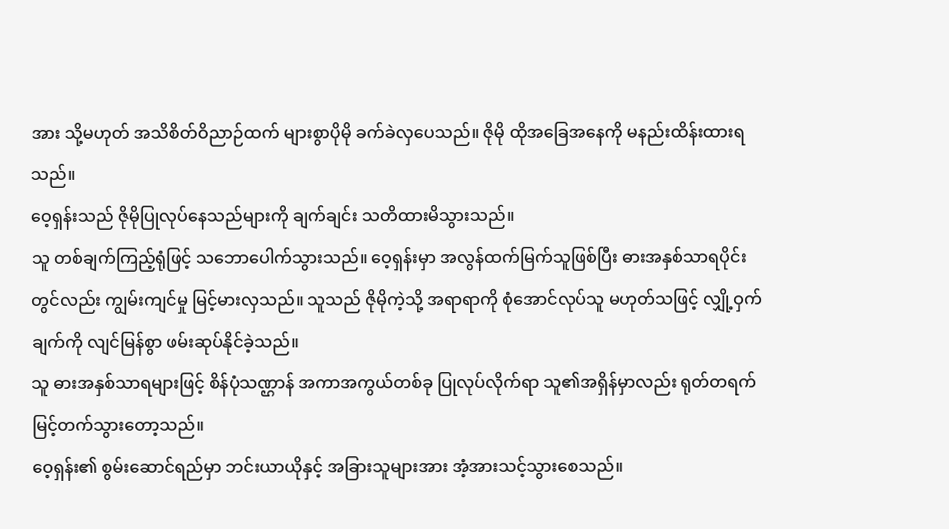အား သို့မဟုတ် အသိစိတ်ဝိညာဉ်ထက် များစွာပိုမို ခက်ခဲလှပေသည်။ ဇိုမို ထိုအခြေအနေကို မနည်းထိန်းထားရသည်။
ဝေ့ရှန်းသည် ဇိုမိုပြုလုပ်နေသည်များကို ချက်ချင်း သတိထားမိသွားသည်။
သူ တစ်ချက်ကြည့်ရုံဖြင့် သဘောပေါက်သွားသည်။ ဝေ့ရှန်းမှာ အလွန်ထက်မြက်သူဖြစ်ပြီး ဓားအနှစ်သာရပိုင်းတွင်လည်း ကျွမ်းကျင်မှု မြင့်မားလှသည်။ သူသည် ဇိုမိုကဲ့သို့ အရာရာကို စုံအောင်လုပ်သူ မဟုတ်သဖြင့် လျှို့ဝှက်ချက်ကို လျင်မြန်စွာ ဖမ်းဆုပ်နိုင်ခဲ့သည်။
သူ ဓားအနှစ်သာရများဖြင့် စိန်ပုံသဏ္ဌာန် အကာအကွယ်တစ်ခု ပြုလုပ်လိုက်ရာ သူ၏အရှိန်မှာလည်း ရုတ်တရက် မြင့်တက်သွားတော့သည်။
ဝေ့ရှန်း၏ စွမ်းဆောင်ရည်မှာ ဘင်းယာယိုနှင့် အခြားသူများအား အံ့အားသင့်သွားစေသည်။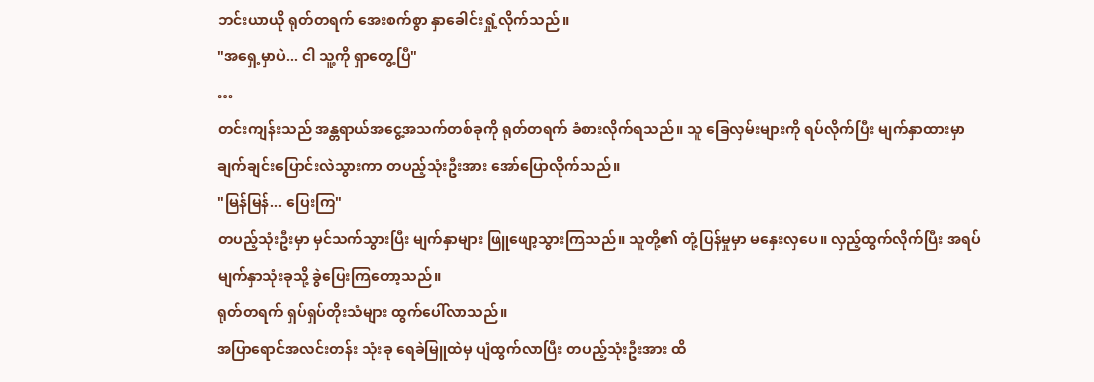ဘင်းယာယို ရုတ်တရက် အေးစက်စွာ နှာခေါင်းရှုံ့လိုက်သည်။
"အရှေ့မှာပဲ... ငါ သူ့ကို ရှာတွေ့ပြီ"
…
တင်းကျန်းသည် အန္တရာယ်အငွေ့အသက်တစ်ခုကို ရုတ်တရက် ခံစားလိုက်ရသည်။ သူ ခြေလှမ်းများကို ရပ်လိုက်ပြီး မျက်နှာထားမှာ ချက်ချင်းပြောင်းလဲသွားကာ တပည့်သုံးဦးအား အော်ပြောလိုက်သည်။
"မြန်မြန်... ပြေးကြ"
တပည့်သုံးဦးမှာ မှင်သက်သွားပြီး မျက်နှာများ ဖြူဖျော့သွားကြသည်။ သူတို့၏ တုံ့ပြန်မှုမှာ မနှေးလှပေ။ လှည့်ထွက်လိုက်ပြီး အရပ်မျက်နှာသုံးခုသို့ ခွဲပြေးကြတော့သည်။
ရုတ်တရက် ရှပ်ရှပ်တိုးသံများ ထွက်ပေါ်လာသည်။
အပြာရောင်အလင်းတန်း သုံးခု ရေခဲမြူထဲမှ ပျံထွက်လာပြီး တပည့်သုံးဦးအား ထိ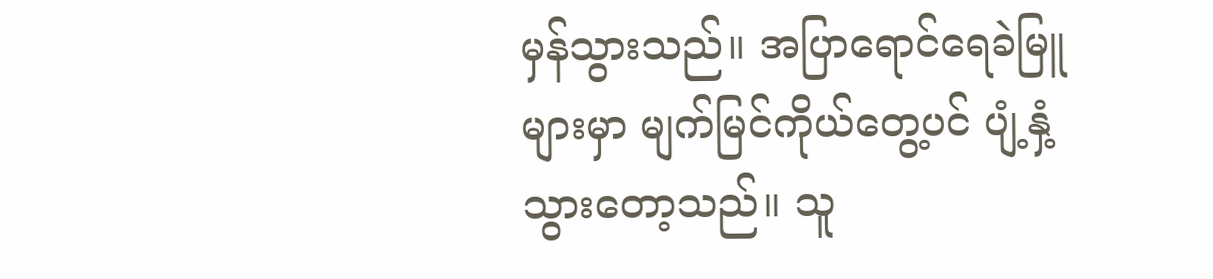မှန်သွားသည်။ အပြာရောင်ရေခဲမြူများမှာ မျက်မြင်ကိုယ်တွေ့ပင် ပျံ့နှံ့သွားတော့သည်။ သူ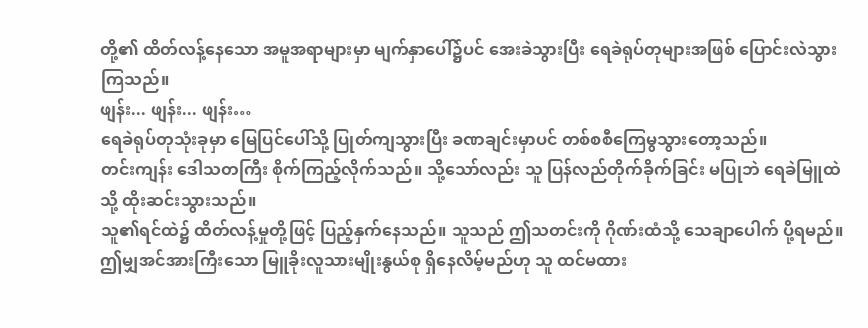တို့၏ ထိတ်လန့်နေသော အမူအရာများမှာ မျက်နှာပေါ်၌ပင် အေးခဲသွားပြီး ရေခဲရုပ်တုများအဖြစ် ပြောင်းလဲသွားကြသည်။
ဖျန်း... ဖျန်း... ဖျန်း…
ရေခဲရုပ်တုသုံးခုမှာ မြေပြင်ပေါ်သို့ ပြုတ်ကျသွားပြီး ခဏချင်းမှာပင် တစ်စစီကြေမွသွားတော့သည်။
တင်းကျန်း ဒေါသတကြီး စိုက်ကြည့်လိုက်သည်။ သို့သော်လည်း သူ ပြန်လည်တိုက်ခိုက်ခြင်း မပြုဘဲ ရေခဲမြူထဲသို့ ထိုးဆင်းသွားသည်။
သူ၏ရင်ထဲ၌ ထိတ်လန့်မှုတို့ဖြင့် ပြည့်နှက်နေသည်။ သူသည် ဤသတင်းကို ဂိုဏ်းထံသို့ သေချာပေါက် ပို့ရမည်။ ဤမျှအင်အားကြီးသော မြူခိုးလူသားမျိုးနွယ်စု ရှိနေလိမ့်မည်ဟု သူ ထင်မထား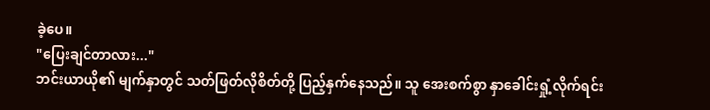ခဲ့ပေ။
"ပြေးချင်တာလား..."
ဘင်းယာယို၏ မျက်နှာတွင် သတ်ဖြတ်လိုစိတ်တို့ ပြည့်နှက်နေသည်။ သူ အေးစက်စွာ နှာခေါင်းရှုံ့လိုက်ရင်း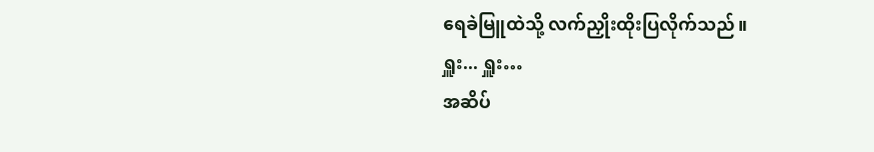ရေခဲမြူထဲသို့ လက်ညှိုးထိုးပြလိုက်သည်။
ရှူး... ရှူး…
အဆိပ်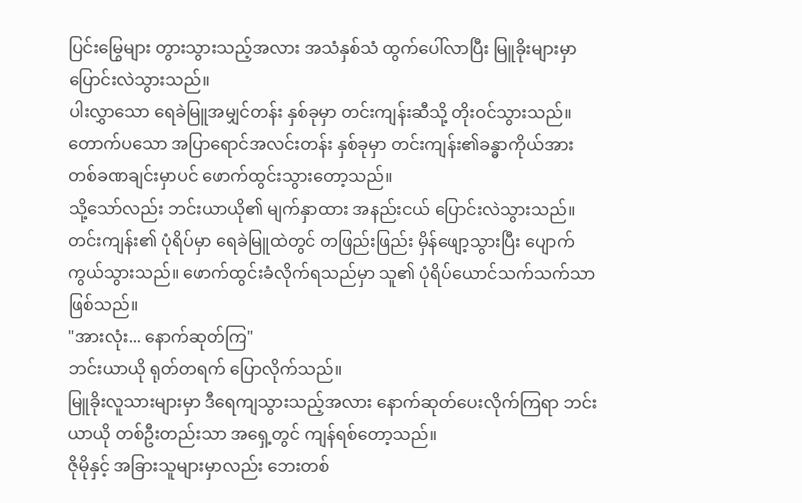ပြင်းမြွေများ တွားသွားသည့်အလား အသံနှစ်သံ ထွက်ပေါ်လာပြီး မြူခိုးများမှာ ပြောင်းလဲသွားသည်။
ပါးလွှာသော ရေခဲမြူအမျှင်တန်း နှစ်ခုမှာ တင်းကျန်းဆီသို့ တိုးဝင်သွားသည်။ တောက်ပသော အပြာရောင်အလင်းတန်း နှစ်ခုမှာ တင်းကျန်း၏ခန္ဓာကိုယ်အား တစ်ခဏချင်းမှာပင် ဖောက်ထွင်းသွားတော့သည်။
သို့သော်လည်း ဘင်းယာယို၏ မျက်နှာထား အနည်းငယ် ပြောင်းလဲသွားသည်။
တင်းကျန်း၏ ပုံရိပ်မှာ ရေခဲမြူထဲတွင် တဖြည်းဖြည်း မှိန်ဖျော့သွားပြီး ပျောက်ကွယ်သွားသည်။ ဖောက်ထွင်းခံလိုက်ရသည်မှာ သူ၏ ပုံရိပ်ယောင်သက်သက်သာ ဖြစ်သည်။
"အားလုံး... နောက်ဆုတ်ကြ"
ဘင်းယာယို ရုတ်တရက် ပြောလိုက်သည်။
မြူခိုးလူသားများမှာ ဒီရေကျသွားသည့်အလား နောက်ဆုတ်ပေးလိုက်ကြရာ ဘင်းယာယို တစ်ဦးတည်းသာ အရှေ့တွင် ကျန်ရစ်တော့သည်။
ဇိုမိုနှင့် အခြားသူများမှာလည်း ဘေးတစ်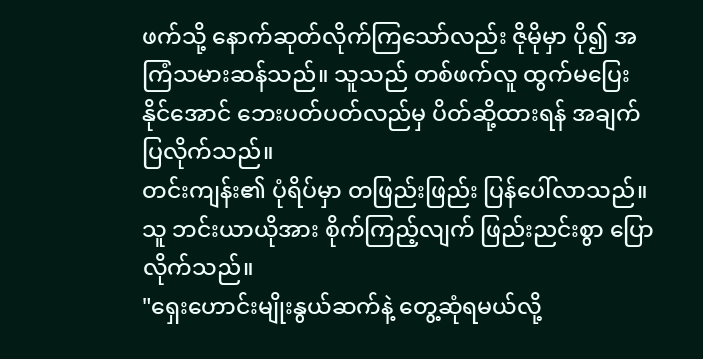ဖက်သို့ နောက်ဆုတ်လိုက်ကြသော်လည်း ဇိုမိုမှာ ပို၍ အကြံသမားဆန်သည်။ သူသည် တစ်ဖက်လူ ထွက်မပြေးနိုင်အောင် ဘေးပတ်ပတ်လည်မှ ပိတ်ဆို့ထားရန် အချက်ပြလိုက်သည်။
တင်းကျန်း၏ ပုံရိပ်မှာ တဖြည်းဖြည်း ပြန်ပေါ်လာသည်။ သူ ဘင်းယာယိုအား စိုက်ကြည့်လျက် ဖြည်းညင်းစွာ ပြောလိုက်သည်။
"ရှေးဟောင်းမျိုးနွယ်ဆက်နဲ့ တွေ့ဆုံရမယ်လို့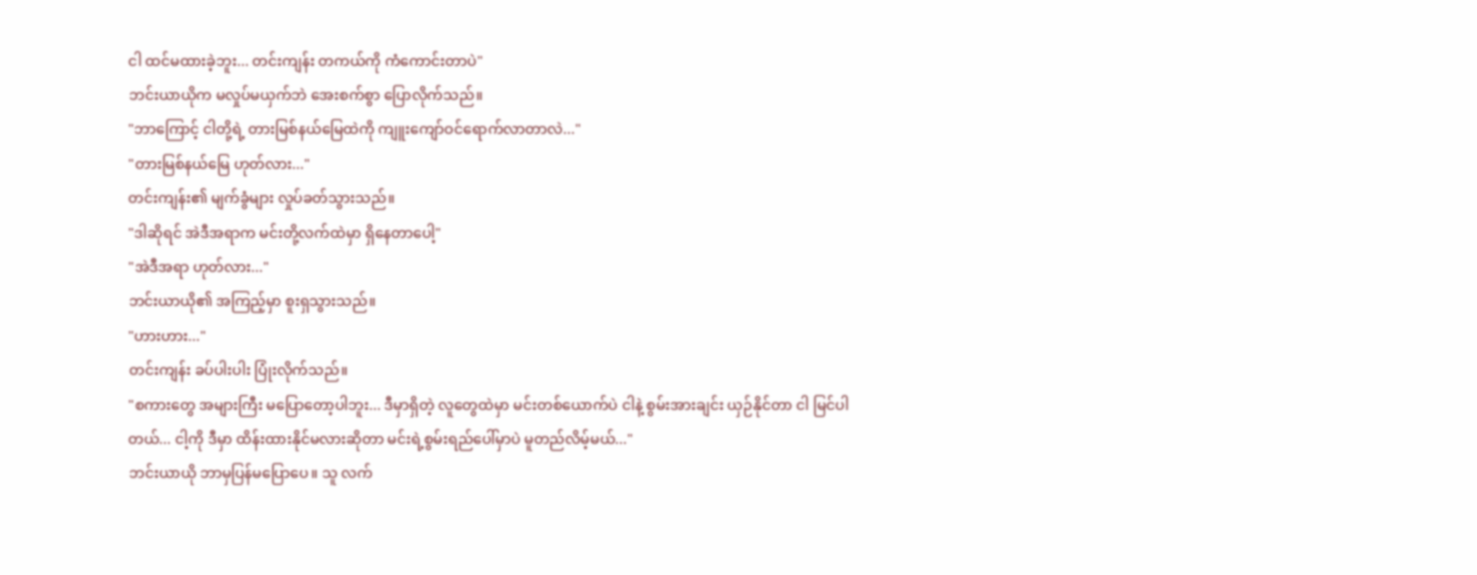ငါ ထင်မထားခဲ့ဘူး... တင်းကျန်း တကယ်ကို ကံကောင်းတာပဲ"
ဘင်းယာယိုက မလှုပ်မယှက်ဘဲ အေးစက်စွာ ပြောလိုက်သည်။
"ဘာကြောင့် ငါတို့ရဲ့ တားမြစ်နယ်မြေထဲကို ကျူးကျော်ဝင်ရောက်လာတာလဲ..."
"တားမြစ်နယ်မြေ ဟုတ်လား..."
တင်းကျန်း၏ မျက်ခွံများ လှုပ်ခတ်သွားသည်။
"ဒါဆိုရင် အဲဒီအရာက မင်းတို့လက်ထဲမှာ ရှိနေတာပေါ့"
"အဲဒီအရာ ဟုတ်လား..."
ဘင်းယာယို၏ အကြည့်မှာ စူးရှသွားသည်။
"ဟားဟား..."
တင်းကျန်း ခပ်ပါးပါး ပြုံးလိုက်သည်။
"စကားတွေ အများကြီး မပြောတော့ပါဘူး... ဒီမှာရှိတဲ့ လူတွေထဲမှာ မင်းတစ်ယောက်ပဲ ငါနဲ့ စွမ်းအားချင်း ယှဉ်နိုင်တာ ငါ မြင်ပါတယ်... ငါ့ကို ဒီမှာ ထိန်းထားနိုင်မလားဆိုတာ မင်းရဲ့စွမ်းရည်ပေါ်မှာပဲ မူတည်လိမ့်မယ်..."
ဘင်းယာယို ဘာမှပြန်မပြောပေ။ သူ လက်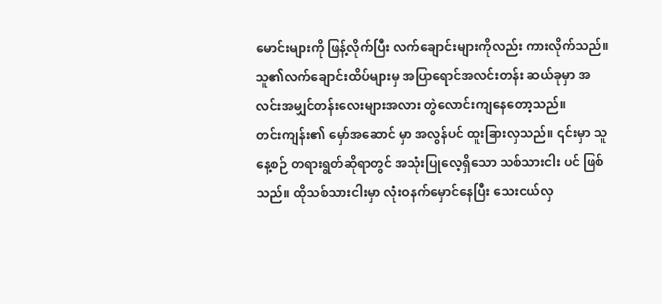မောင်းများကို ဖြန့်လိုက်ပြီး လက်ချောင်းများကိုလည်း ကားလိုက်သည်။ သူ၏လက်ချောင်းထိပ်များမှ အပြာရောင်အလင်းတန်း ဆယ်ခုမှာ အလင်းအမျှင်တန်းလေးများအလား တွဲလောင်းကျနေတော့သည်။
တင်းကျန်း၏ မှော်အဆောင် မှာ အလွန်ပင် ထူးခြားလှသည်။ ၎င်းမှာ သူ နေ့စဉ် တရားရွတ်ဆိုရာတွင် အသုံးပြုလေ့ရှိသော သစ်သားငါး ပင် ဖြစ်သည်။ ထိုသစ်သားငါးမှာ လုံးဝနက်မှောင်နေပြီး သေးငယ်လှ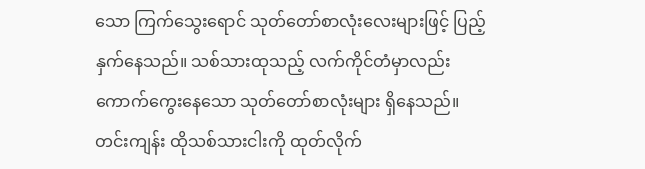သော ကြက်သွေးရောင် သုတ်တော်စာလုံးလေးများဖြင့် ပြည့်နှက်နေသည်။ သစ်သားထုသည့် လက်ကိုင်တံမှာလည်း ကောက်ကွေးနေသော သုတ်တော်စာလုံးများ ရှိနေသည်။
တင်းကျန်း ထိုသစ်သားငါးကို ထုတ်လိုက်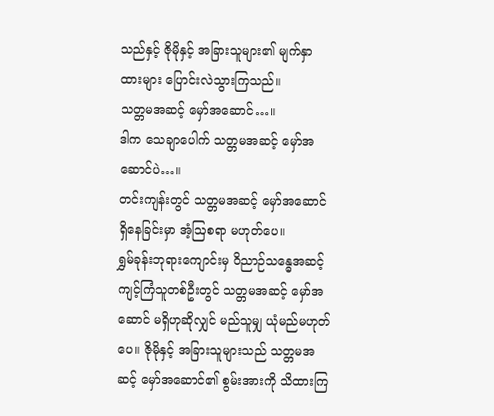သည်နှင့် ဇိုမိုနှင့် အခြားသူများ၏ မျက်နှာထားများ ပြောင်းလဲသွားကြသည်။
သတ္တမအဆင့် မှော်အဆောင်…။
ဒါက သေချာပေါက် သတ္တမအဆင့် မှော်အဆောင်ပဲ…။
တင်းကျန်းတွင် သတ္တမအဆင့် မှော်အဆောင် ရှိနေခြင်းမှာ အံ့ဩစရာ မဟုတ်ပေ။
ရွှမ်ခုန်းဘုရားကျောင်းမှ ဝိညာဉ်သန္ဓေအဆင့် ကျင့်ကြံသူတစ်ဦးတွင် သတ္တမအဆင့် မှော်အဆောင် မရှိဟုဆိုလျှင် မည်သူမျှ ယုံမည်မဟုတ်ပေ။ ဇိုမိုနှင့် အခြားသူများသည် သတ္တမအဆင့် မှော်အဆောင်၏ စွမ်းအားကို သိထားကြ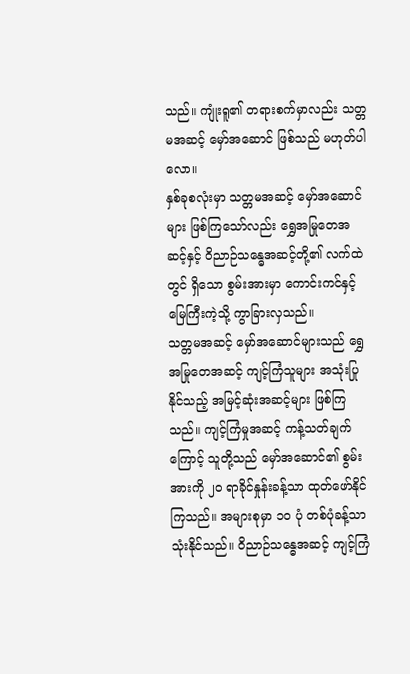သည်။ ကျုံးရူ၏ တရားစက်မှာလည်း သတ္တမအဆင့် မှော်အဆောင် ဖြစ်သည် မဟုတ်ပါလော။
နှစ်ခုစလုံးမှာ သတ္တမအဆင့် မှော်အဆောင်များ ဖြစ်ကြသော်လည်း ရွှေအမြုတေအဆင့်နှင့် ဝိညာဉ်သန္ဓေအဆင့်တို့၏ လက်ထဲတွင် ရှိသော စွမ်းအားမှာ ကောင်းကင်နှင့် မြေကြီးကဲ့သို့ ကွာခြားလှသည်။
သတ္တမအဆင့် မှော်အဆောင်များသည် ရွှေအမြုတေအဆင့် ကျင့်ကြံသူများ အသုံးပြုနိုင်သည့် အမြင့်ဆုံးအဆင့်များ ဖြစ်ကြသည်။ ကျင့်ကြံမှုအဆင့် ကန့်သတ်ချက်ကြောင့် သူတို့သည် မှော်အဆောင်၏ စွမ်းအားကို ၂၀ ရာခိုင်နှုန်းခန့်သာ ထုတ်ဖော်နိုင်ကြသည်။ အများစုမှာ ၁၀ ပုံ တစ်ပုံခန့်သာ သုံးနိုင်သည်။ ဝိညာဉ်သန္ဓေအဆင့် ကျင့်ကြံ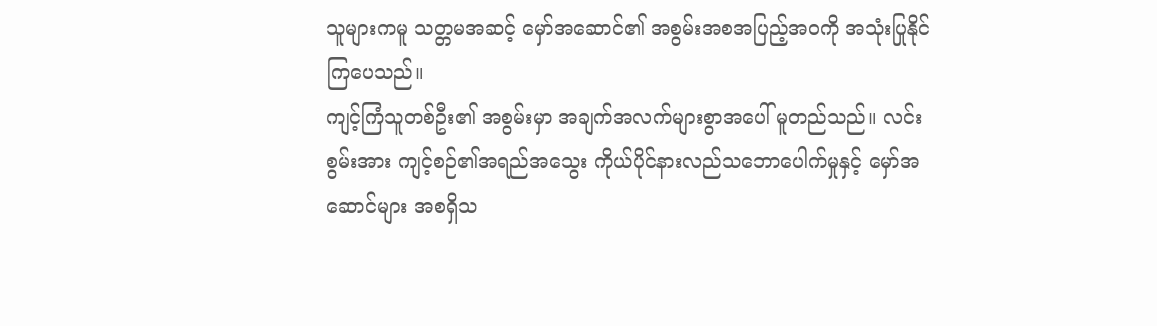သူများကမူ သတ္တမအဆင့် မှော်အဆောင်၏ အစွမ်းအစအပြည့်အဝကို အသုံးပြုနိုင်ကြပေသည်။
ကျင့်ကြံသူတစ်ဦး၏ အစွမ်းမှာ အချက်အလက်များစွာအပေါ် မူတည်သည်။ လင်းစွမ်းအား ကျင့်စဉ်၏အရည်အသွေး ကိုယ်ပိုင်နားလည်သဘောပေါက်မှုနှင့် မှော်အဆောင်များ အစရှိသ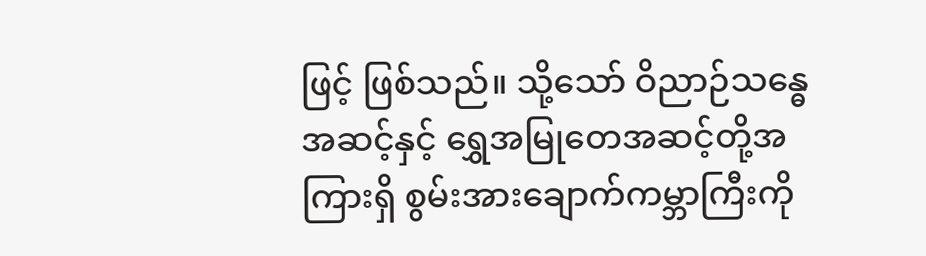ဖြင့် ဖြစ်သည်။ သို့သော် ဝိညာဉ်သန္ဓေအဆင့်နှင့် ရွှေအမြုတေအဆင့်တို့အကြားရှိ စွမ်းအားချောက်ကမ္ဘာကြီးကို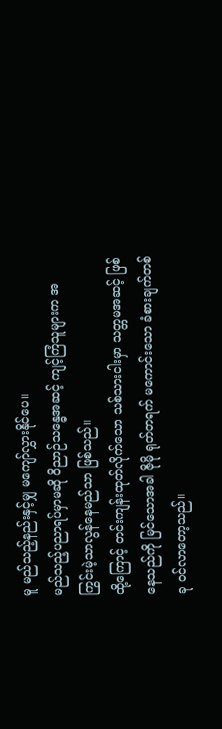မူ မည်သည့်နည်းနှင့်မျှ မကျော်လွှားနိုင်ပေ။
မည်သည့်ပညာရပ်မှာမဆို ဝိညာဉ်သန္ဓေအဆင့် ကျင့်ကြံသူများက အကြွင်းမဲ့သာလွန်နေမည်သာ ဖြစ်သည်။
ထို့ကြောင့် တင်းကျန်းထုတ်လိုက်သော သစ်သားငါးမှာ သတ္တမအဆင့် ဖြစ်နေသည်ကို မြင်သောအခါ ဇိုမို ရုတ်တရက် မကောင်းသော ခံစားချက်တစ်ခု ဝင်လာတော့သည်။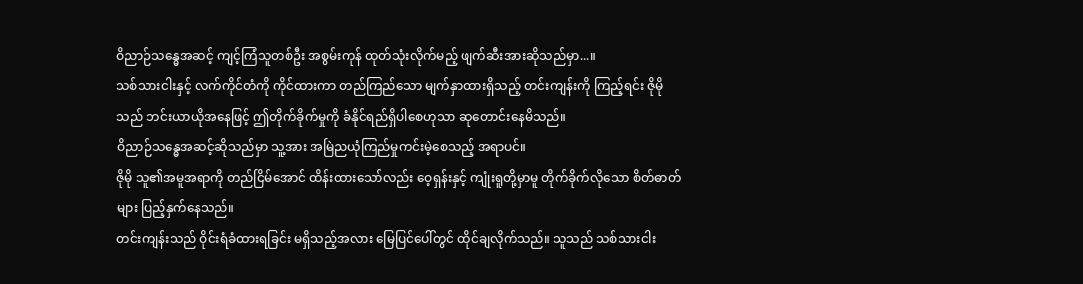ဝိညာဉ်သန္ဓေအဆင့် ကျင့်ကြံသူတစ်ဦး အစွမ်းကုန် ထုတ်သုံးလိုက်မည့် ဖျက်ဆီးအားဆိုသည်မှာ...။
သစ်သားငါးနှင့် လက်ကိုင်တံကို ကိုင်ထားကာ တည်ကြည်သော မျက်နှာထားရှိသည့် တင်းကျန်းကို ကြည့်ရင်း ဇိုမိုသည် ဘင်းယာယိုအနေဖြင့် ဤတိုက်ခိုက်မှုကို ခံနိုင်ရည်ရှိပါစေဟုသာ ဆုတောင်းနေမိသည်။
ဝိညာဉ်သန္ဓေအဆင့်ဆိုသည်မှာ သူ့အား အမြဲညယုံကြည်မှုကင်းမဲ့စေသည့် အရာပင်။
ဇိုမို သူ၏အမူအရာကို တည်ငြိမ်အောင် ထိန်းထားသော်လည်း ဝေ့ရှန်းနှင့် ကျုံးရူတို့မှာမူ တိုက်ခိုက်လိုသော စိတ်ဓာတ်များ ပြည့်နှက်နေသည်။
တင်းကျန်းသည် ဝိုင်းရံခံထားရခြင်း မရှိသည့်အလား မြေပြင်ပေါ်တွင် ထိုင်ချလိုက်သည်။ သူသည် သစ်သားငါး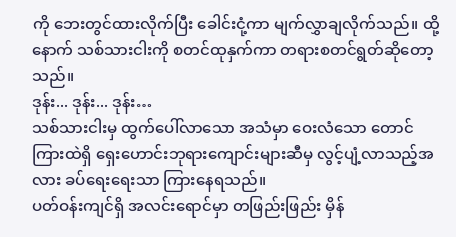ကို ဘေးတွင်ထားလိုက်ပြီး ခေါင်းငုံ့ကာ မျက်လွှာချလိုက်သည်။ ထို့နောက် သစ်သားငါးကို စတင်ထုနှက်ကာ တရားစတင်ရွတ်ဆိုတော့သည်။
ဒုန်း... ဒုန်း... ဒုန်း…
သစ်သားငါးမှ ထွက်ပေါ်လာသော အသံမှာ ဝေးလံသော တောင်ကြားထဲရှိ ရှေးဟောင်းဘုရားကျောင်းများဆီမှ လွင့်ပျံ့လာသည့်အလား ခပ်ရေးရေးသာ ကြားနေရသည်။
ပတ်ဝန်းကျင်ရှိ အလင်းရောင်မှာ တဖြည်းဖြည်း မှိန်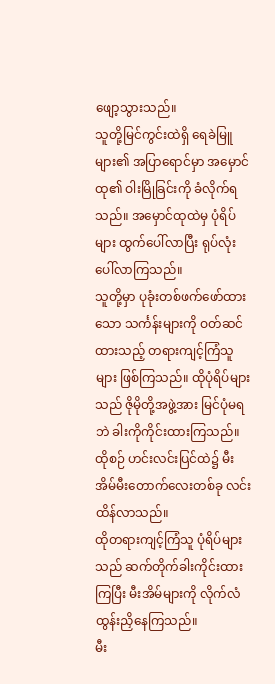ဖျော့သွားသည်။
သူတို့မြင်ကွင်းထဲရှိ ရေခဲမြူများ၏ အပြာရောင်မှာ အမှောင်ထု၏ ဝါးမြိုခြင်းကို ခံလိုက်ရသည်။ အမှောင်ထုထဲမှ ပုံရိပ်များ ထွက်ပေါ်လာပြီး ရုပ်လုံးပေါ်လာကြသည်။
သူတို့မှာ ပုခုံးတစ်ဖက်ဖော်ထားသော သင်္ကန်းများကို ဝတ်ဆင်ထားသည့် တရားကျင့်ကြံသူများ ဖြစ်ကြသည်။ ထိုပုံရိပ်များသည် ဇိုမိုတို့အဖွဲ့အား မြင်ပုံမရဘဲ ခါးကိုကိုင်းထားကြသည်။ ထိုစဉ် ဟင်းလင်းပြင်ထဲ၌ မီးအိမ်မီးတောက်လေးတစ်ခု လင်းထိန်လာသည်။
ထိုတရားကျင့်ကြံသူ ပုံရိပ်များသည် ဆက်တိုက်ခါးကိုင်းထားကြပြီး မီးအိမ်များကို လိုက်လံထွန်းညှိနေကြသည်။
မီး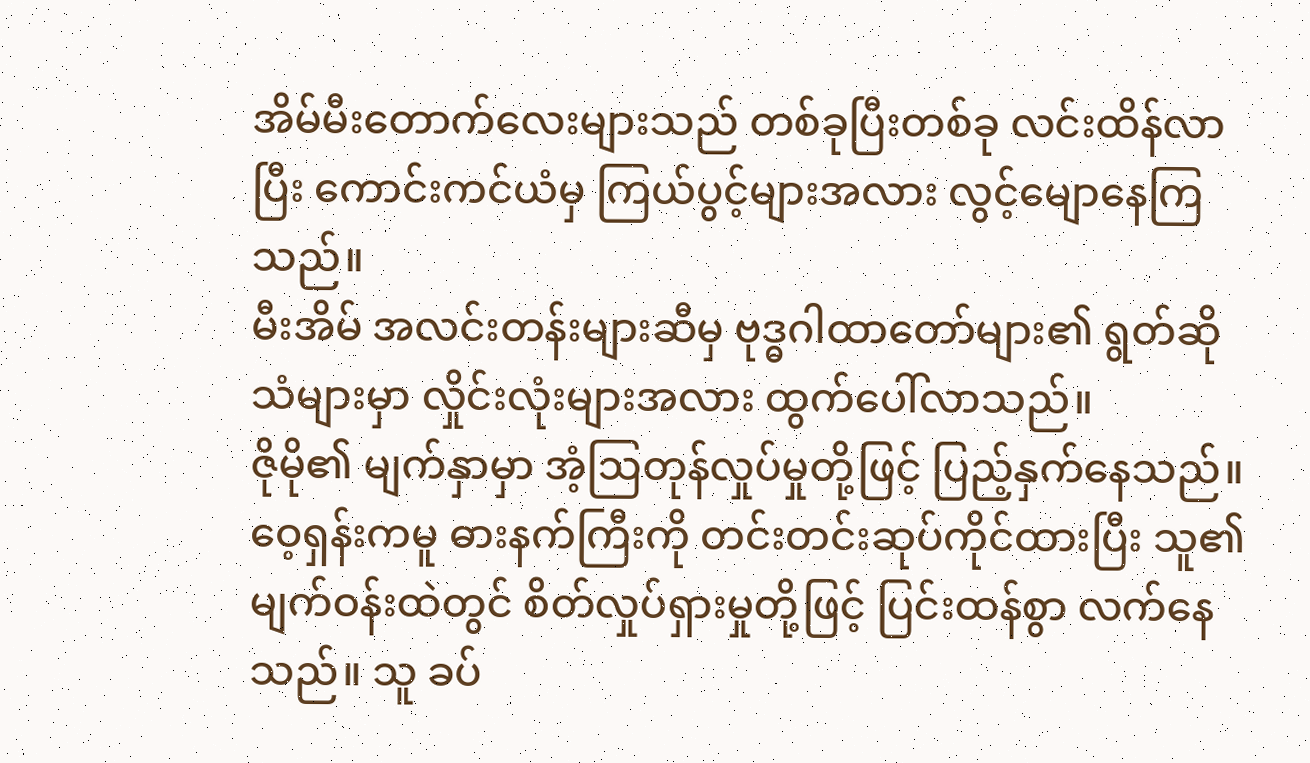အိမ်မီးတောက်လေးများသည် တစ်ခုပြီးတစ်ခု လင်းထိန်လာပြီး ကောင်းကင်ယံမှ ကြယ်ပွင့်များအလား လွင့်မျောနေကြသည်။
မီးအိမ် အလင်းတန်းများဆီမှ ဗုဒ္ဓဂါထာတော်များ၏ ရွတ်ဆိုသံများမှာ လှိုင်းလုံးများအလား ထွက်ပေါ်လာသည်။
ဇိုမို၏ မျက်နှာမှာ အံ့ဩတုန်လှုပ်မှုတို့ဖြင့် ပြည့်နှက်နေသည်။ ဝေ့ရှန်းကမူ ဓားနက်ကြီးကို တင်းတင်းဆုပ်ကိုင်ထားပြီး သူ၏မျက်ဝန်းထဲတွင် စိတ်လှုပ်ရှားမှုတို့ဖြင့် ပြင်းထန်စွာ လက်နေသည်။ သူ ခပ်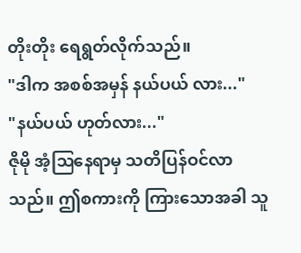တိုးတိုး ရေရွတ်လိုက်သည်။
"ဒါက အစစ်အမှန် နယ်ပယ် လား..."
"နယ်ပယ် ဟုတ်လား..."
ဇိုမို အံ့ဩနေရာမှ သတိပြန်ဝင်လာသည်။ ဤစကားကို ကြားသောအခါ သူ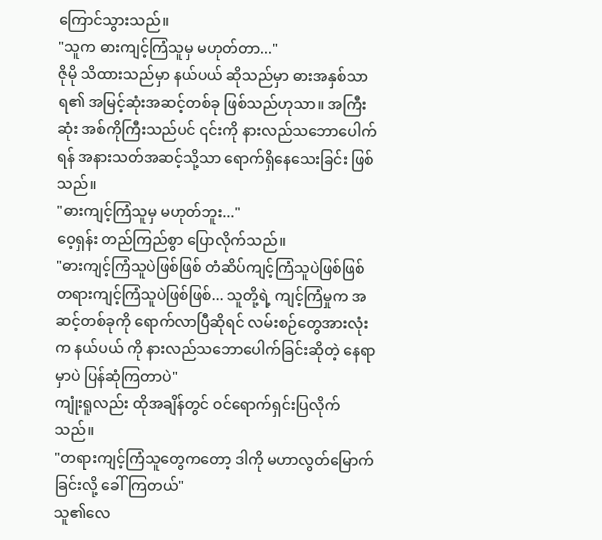ကြောင်သွားသည်။
"သူက ဓားကျင့်ကြံသူမှ မဟုတ်တာ..."
ဇိုမို သိထားသည်မှာ နယ်ပယ် ဆိုသည်မှာ ဓားအနှစ်သာရ၏ အမြင့်ဆုံးအဆင့်တစ်ခု ဖြစ်သည်ဟုသာ။ အကြီးဆုံး အစ်ကိုကြီးသည်ပင် ၎င်းကို နားလည်သဘောပေါက်ရန် အနားသတ်အဆင့်သို့သာ ရောက်ရှိနေသေးခြင်း ဖြစ်သည်။
"ဓားကျင့်ကြံသူမှ မဟုတ်ဘူး..."
ဝေ့ရှန်း တည်ကြည်စွာ ပြောလိုက်သည်။
"ဓားကျင့်ကြံသူပဲဖြစ်ဖြစ် တံဆိပ်ကျင့်ကြံသူပဲဖြစ်ဖြစ် တရားကျင့်ကြံသူပဲဖြစ်ဖြစ်... သူတို့ရဲ့ ကျင့်ကြံမှုက အဆင့်တစ်ခုကို ရောက်လာပြီဆိုရင် လမ်းစဉ်တွေအားလုံးက နယ်ပယ် ကို နားလည်သဘောပေါက်ခြင်းဆိုတဲ့ နေရာမှာပဲ ပြန်ဆုံကြတာပဲ"
ကျုံးရူလည်း ထိုအချိန်တွင် ဝင်ရောက်ရှင်းပြလိုက်သည်။
"တရားကျင့်ကြံသူတွေကတော့ ဒါကို မဟာလွတ်မြောက်ခြင်းလို့ ခေါ်ကြတယ်"
သူ၏လေ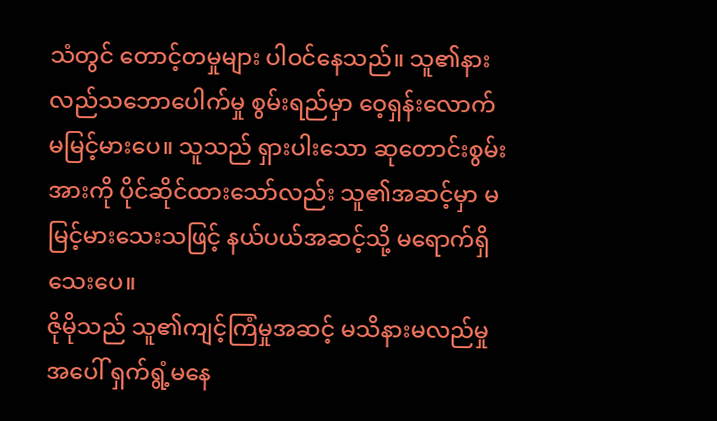သံတွင် တောင့်တမှုများ ပါဝင်နေသည်။ သူ၏နားလည်သဘောပေါက်မှု စွမ်းရည်မှာ ဝေ့ရှန်းလောက် မမြင့်မားပေ။ သူသည် ရှားပါးသော ဆုတောင်းစွမ်းအားကို ပိုင်ဆိုင်ထားသော်လည်း သူ၏အဆင့်မှာ မမြင့်မားသေးသဖြင့် နယ်ပယ်အဆင့်သို့ မရောက်ရှိသေးပေ။
ဇိုမိုသည် သူ၏ကျင့်ကြံမှုအဆင့် မသိနားမလည်မှုအပေါ် ရှက်ရွံ့မနေ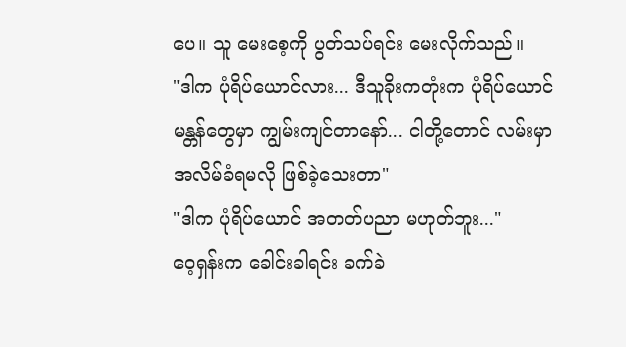ပေ။ သူ မေးစေ့ကို ပွတ်သပ်ရင်း မေးလိုက်သည်။
"ဒါက ပုံရိပ်ယောင်လား... ဒီသူခိုးကတုံးက ပုံရိပ်ယောင် မန္တန်တွေမှာ ကျွမ်းကျင်တာနော်... ငါတို့တောင် လမ်းမှာ အလိမ်ခံရမလို ဖြစ်ခဲ့သေးတာ"
"ဒါက ပုံရိပ်ယောင် အတတ်ပညာ မဟုတ်ဘူး..."
ဝေ့ရှန်းက ခေါင်းခါရင်း ခက်ခဲ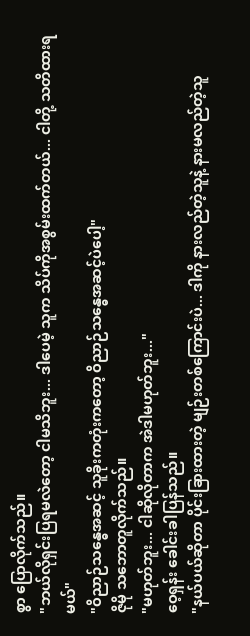စွာ ပြောလိုက်သည်။
"ဘယ်လိုရှင်းပြရမလဲတော့ ငါမသိဘူး... ဒါပေမဲ့ သူက သိပ်ကိုအစွမ်းထက်တယ်... ငါတို့ သတိထားရမယ်"
"ဝိညာဉ်သန္ဓေအဆင့် သူခိုးကတုံးကတော့ ဝိညာဉ်သန္ဓေအဆင့်ပဲပေါ့"
ဇိုမို သဘောတူလိုက်သည်။
"မဟုတ်ဘူး... ငါဆိုလိုတာက အဲဒါမဟုတ်ဘူး..."
ဝေ့ရှန်း ခေါင်းခါပြန်သည်။
"နယ်ပယ်ဆိုတာ ပိုင်းခြားထားတဲ့ မျဉ်းတစ်ကြောင်းပဲ... ဒါကို နားလည်တဲ့သူနဲ့ နားမလည်တဲ့သူ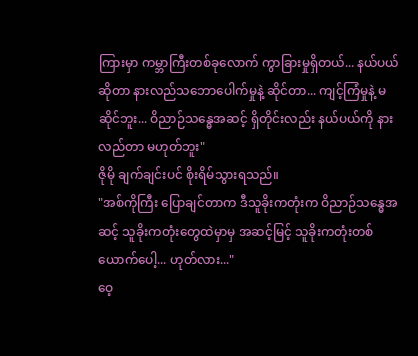ကြားမှာ ကမ္ဘာကြီးတစ်ခုလောက် ကွာခြားမှုရှိတယ်... နယ်ပယ်ဆိုတာ နားလည်သဘောပေါက်မှုနဲ့ ဆိုင်တာ... ကျင့်ကြံမှုနဲ့ မဆိုင်ဘူး... ဝိညာဉ်သန္ဓေအဆင့် ရှိတိုင်းလည်း နယ်ပယ်ကို နားလည်တာ မဟုတ်ဘူး"
ဇိုမို ချက်ချင်းပင် စိုးရိမ်သွားရသည်။
"အစ်ကိုကြီး ပြောချင်တာက ဒီသူခိုးကတုံးက ဝိညာဉ်သန္ဓေအဆင့် သူခိုးကတုံးတွေထဲမှာမှ အဆင့်မြင့် သူခိုးကတုံးတစ်ယောက်ပေါ့... ဟုတ်လား..."
ဝေ့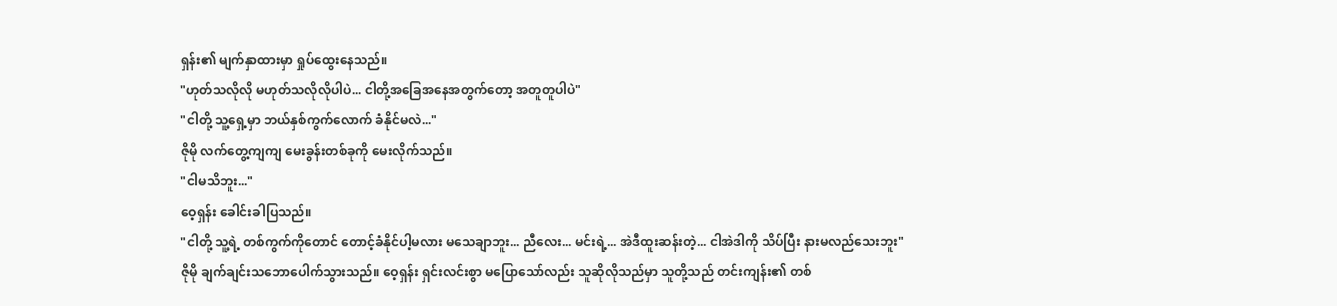ရှန်း၏ မျက်နှာထားမှာ ရှုပ်ထွေးနေသည်။
"ဟုတ်သလိုလို မဟုတ်သလိုလိုပါပဲ... ငါတို့အခြေအနေအတွက်တော့ အတူတူပါပဲ"
"ငါတို့ သူ့ရှေ့မှာ ဘယ်နှစ်ကွက်လောက် ခံနိုင်မလဲ..."
ဇိုမို လက်တွေ့ကျကျ မေးခွန်းတစ်ခုကို မေးလိုက်သည်။
"ငါမသိဘူး..."
ဝေ့ရှန်း ခေါင်းခါပြသည်။
"ငါတို့ သူ့ရဲ့ တစ်ကွက်ကိုတောင် တောင့်ခံနိုင်ပါ့မလား မသေချာဘူး... ညီလေး... မင်းရဲ့... အဲဒီထူးဆန်းတဲ့... ငါအဲဒါကို သိပ်ပြီး နားမလည်သေးဘူး"
ဇိုမို ချက်ချင်းသဘောပေါက်သွားသည်။ ဝေ့ရှန်း ရှင်းလင်းစွာ မပြောသော်လည်း သူဆိုလိုသည်မှာ သူတို့သည် တင်းကျန်း၏ တစ်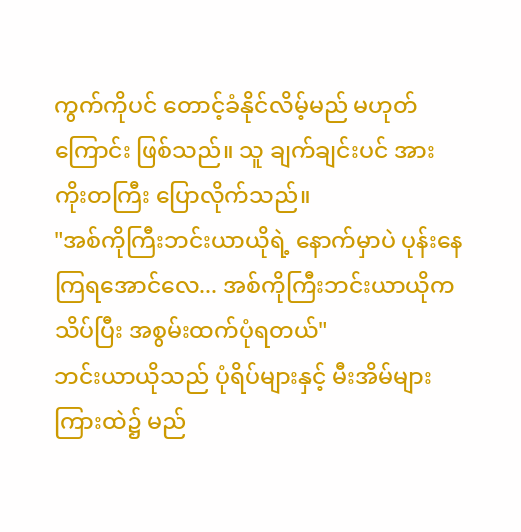ကွက်ကိုပင် တောင့်ခံနိုင်လိမ့်မည် မဟုတ်ကြောင်း ဖြစ်သည်။ သူ ချက်ချင်းပင် အားကိုးတကြီး ပြောလိုက်သည်။
"အစ်ကိုကြီးဘင်းယာယိုရဲ့ နောက်မှာပဲ ပုန်းနေကြရအောင်လေ... အစ်ကိုကြီးဘင်းယာယိုက သိပ်ပြီး အစွမ်းထက်ပုံရတယ်"
ဘင်းယာယိုသည် ပုံရိပ်များနှင့် မီးအိမ်များကြားထဲ၌ မည်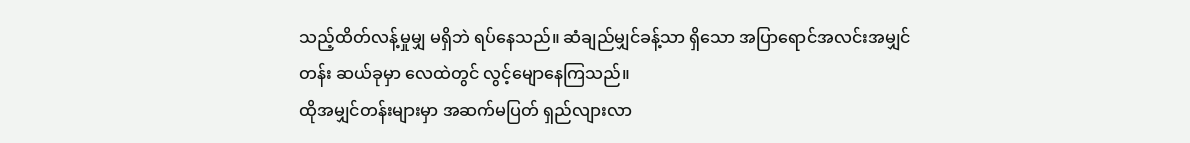သည့်ထိတ်လန့်မှုမျှ မရှိဘဲ ရပ်နေသည်။ ဆံချည်မျှင်ခန့်သာ ရှိသော အပြာရောင်အလင်းအမျှင်တန်း ဆယ်ခုမှာ လေထဲတွင် လွင့်မျောနေကြသည်။
ထိုအမျှင်တန်းများမှာ အဆက်မပြတ် ရှည်လျားလာ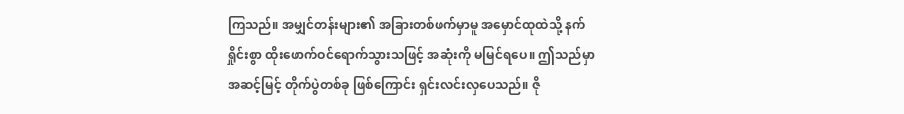ကြသည်။ အမျှင်တန်းများ၏ အခြားတစ်ဖက်မှာမူ အမှောင်ထုထဲသို့ နက်ရှိုင်းစွာ ထိုးဖောက်ဝင်ရောက်သွားသဖြင့် အဆုံးကို မမြင်ရပေ။ ဤသည်မှာ အဆင့်မြင့် တိုက်ပွဲတစ်ခု ဖြစ်ကြောင်း ရှင်းလင်းလှပေသည်။ ဇို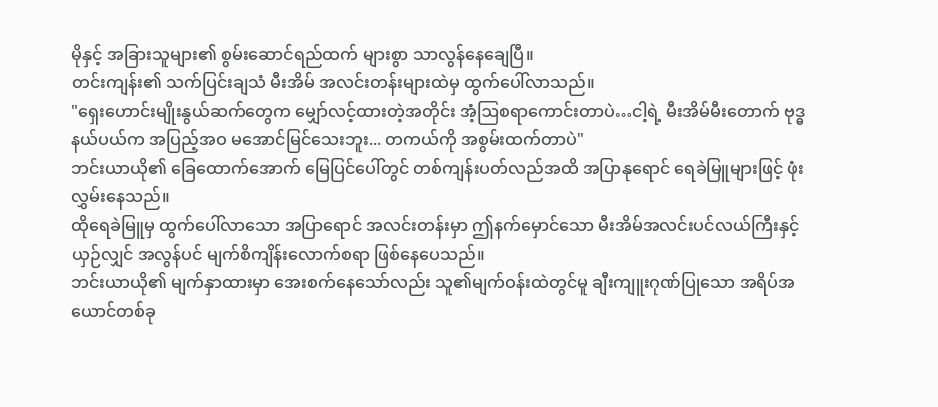မိုနှင့် အခြားသူများ၏ စွမ်းဆောင်ရည်ထက် များစွာ သာလွန်နေချေပြီ။
တင်းကျန်း၏ သက်ပြင်းချသံ မီးအိမ် အလင်းတန်းများထဲမှ ထွက်ပေါ်လာသည်။
"ရှေးဟောင်းမျိုးနွယ်ဆက်တွေက မျှော်လင့်ထားတဲ့အတိုင်း အံ့ဩစရာကောင်းတာပဲ…ငါ့ရဲ့ မီးအိမ်မီးတောက် ဗုဒ္ဓနယ်ပယ်က အပြည့်အဝ မအောင်မြင်သေးဘူး... တကယ်ကို အစွမ်းထက်တာပဲ"
ဘင်းယာယို၏ ခြေထောက်အောက် မြေပြင်ပေါ်တွင် တစ်ကျန်းပတ်လည်အထိ အပြာနုရောင် ရေခဲမြူများဖြင့် ဖုံးလွှမ်းနေသည်။
ထိုရေခဲမြူမှ ထွက်ပေါ်လာသော အပြာရောင် အလင်းတန်းမှာ ဤနက်မှောင်သော မီးအိမ်အလင်းပင်လယ်ကြီးနှင့် ယှဉ်လျှင် အလွန်ပင် မျက်စိကျိန်းလောက်စရာ ဖြစ်နေပေသည်။
ဘင်းယာယို၏ မျက်နှာထားမှာ အေးစက်နေသော်လည်း သူ၏မျက်ဝန်းထဲတွင်မူ ချီးကျူးဂုဏ်ပြုသော အရိပ်အယောင်တစ်ခု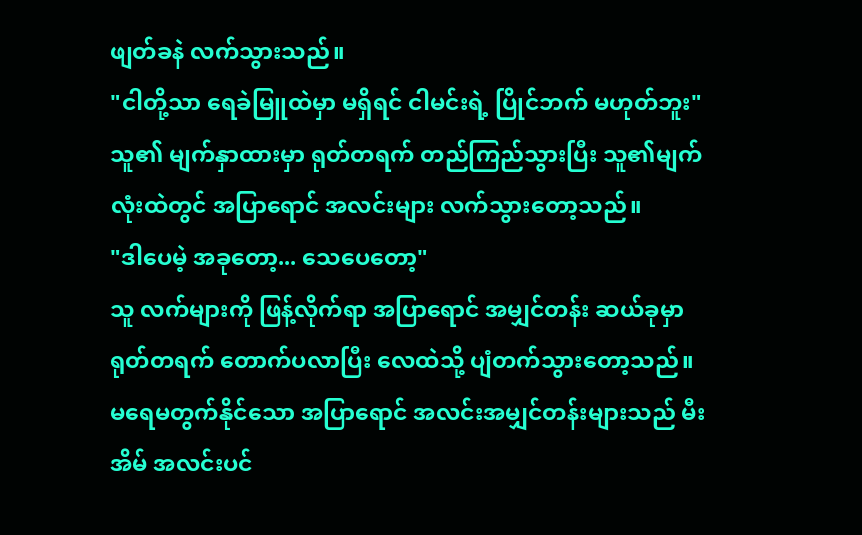ဖျတ်ခနဲ လက်သွားသည်။
"ငါတို့သာ ရေခဲမြူထဲမှာ မရှိရင် ငါမင်းရဲ့ ပြိုင်ဘက် မဟုတ်ဘူး"
သူ၏ မျက်နှာထားမှာ ရုတ်တရက် တည်ကြည်သွားပြီး သူ၏မျက်လုံးထဲတွင် အပြာရောင် အလင်းများ လက်သွားတော့သည်။
"ဒါပေမဲ့ အခုတော့... သေပေတော့"
သူ လက်များကို ဖြန့်လိုက်ရာ အပြာရောင် အမျှင်တန်း ဆယ်ခုမှာ ရုတ်တရက် တောက်ပလာပြီး လေထဲသို့ ပျံတက်သွားတော့သည်။
မရေမတွက်နိုင်သော အပြာရောင် အလင်းအမျှင်တန်းများသည် မီးအိမ် အလင်းပင်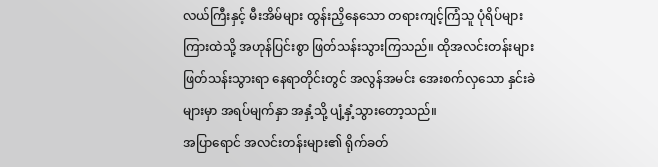လယ်ကြီးနှင့် မီးအိမ်များ ထွန်းညှိနေသော တရားကျင့်ကြံသူ ပုံရိပ်များကြားထဲသို့ အဟုန်ပြင်းစွာ ဖြတ်သန်းသွားကြသည်။ ထိုအလင်းတန်းများ ဖြတ်သန်းသွားရာ နေရာတိုင်းတွင် အလွန်အမင်း အေးစက်လှသော နှင်းခဲများမှာ အရပ်မျက်နှာ အနှံ့သို့ ပျံ့နှံ့သွားတော့သည်။
အပြာရောင် အလင်းတန်းများ၏ ရိုက်ခတ်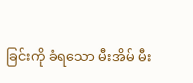ခြင်းကို ခံရသော မီးအိမ် မီး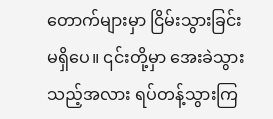တောက်များမှာ ငြိမ်းသွားခြင်း မရှိပေ။ ၎င်းတို့မှာ အေးခဲသွားသည့်အလား ရပ်တန့်သွားကြ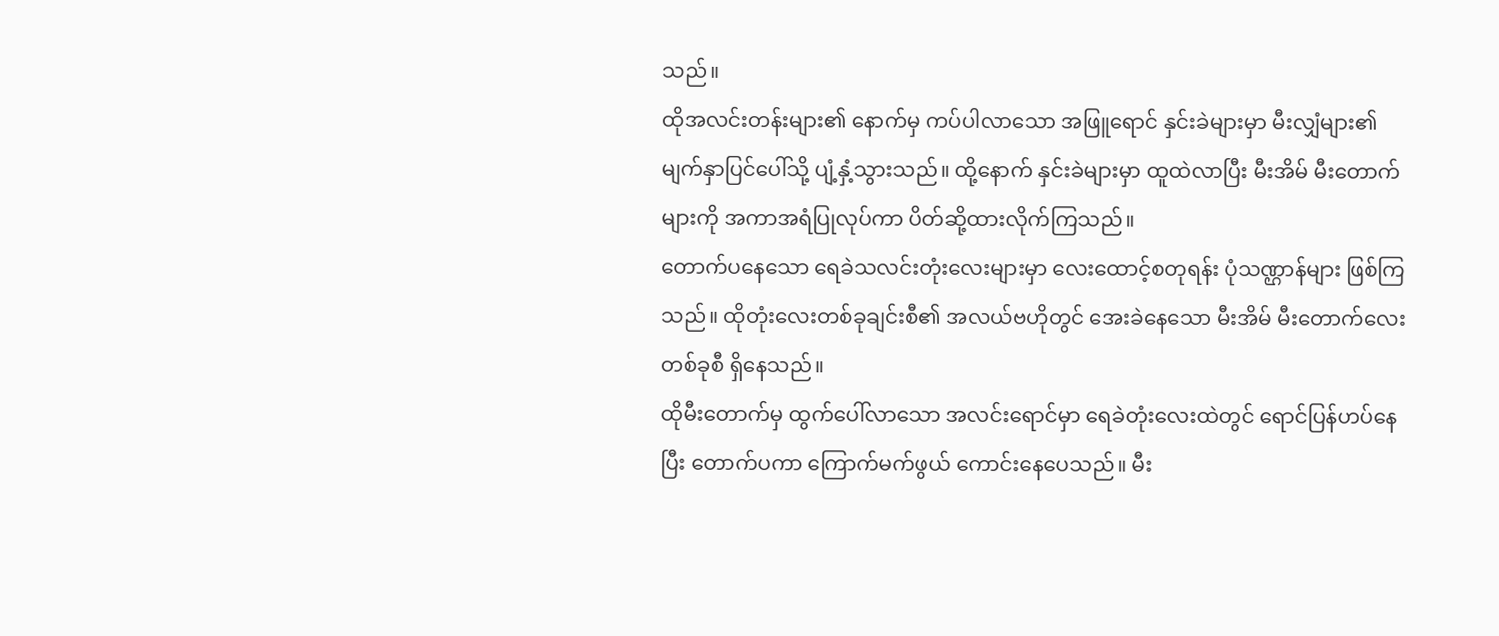သည်။
ထိုအလင်းတန်းများ၏ နောက်မှ ကပ်ပါလာသော အဖြူရောင် နှင်းခဲများမှာ မီးလျှံများ၏ မျက်နှာပြင်ပေါ်သို့ ပျံ့နှံ့သွားသည်။ ထို့နောက် နှင်းခဲများမှာ ထူထဲလာပြီး မီးအိမ် မီးတောက်များကို အကာအရံပြုလုပ်ကာ ပိတ်ဆို့ထားလိုက်ကြသည်။
တောက်ပနေသော ရေခဲသလင်းတုံးလေးများမှာ လေးထောင့်စတုရန်း ပုံသဏ္ဌာန်များ ဖြစ်ကြသည်။ ထိုတုံးလေးတစ်ခုချင်းစီ၏ အလယ်ဗဟိုတွင် အေးခဲနေသော မီးအိမ် မီးတောက်လေးတစ်ခုစီ ရှိနေသည်။
ထိုမီးတောက်မှ ထွက်ပေါ်လာသော အလင်းရောင်မှာ ရေခဲတုံးလေးထဲတွင် ရောင်ပြန်ဟပ်နေပြီး တောက်ပကာ ကြောက်မက်ဖွယ် ကောင်းနေပေသည်။ မီး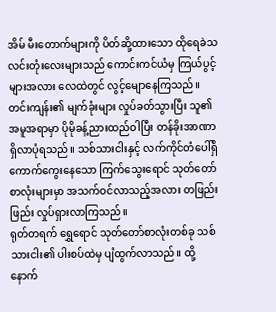အိမ် မီးတောက်များကို ပိတ်ဆို့ထားသော ထိုရေခဲသလင်းတုံးလေးများသည် ကောင်းကင်ယံမှ ကြယ်ပွင့်များအလား လေထဲတွင် လွင့်မျောနေကြသည်။
တင်းကျန်း၏ မျက်ခုံးများ လှုပ်ခတ်သွားပြီး သူ၏ အမူအရာမှာ ပိုမိုခန့်ညားထည်ဝါပြီး တန်ခိုးအာဏာ ရှိလာပုံရသည်။ သစ်သားငါးနှင့် လက်ကိုင်တံပေါ်ရှိ ကောက်ကွေးနေသော ကြက်သွေးရောင် သုတ်တော်စာလုံးများမှာ အသက်ဝင်လာသည့်အလား တဖြည်းဖြည်း လှုပ်ရှားလာကြသည်။
ရုတ်တရက် ရွှေရောင် သုတ်တော်စာလုံးတစ်ခု သစ်သားငါး၏ ပါးစပ်ထဲမှ ပျံထွက်လာသည်။ ထို့နောက်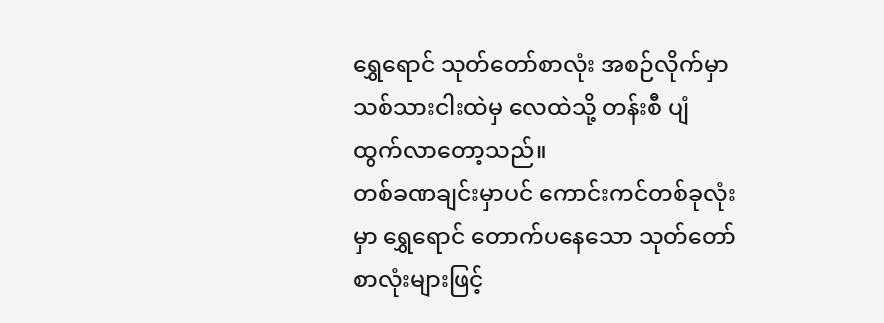ရွှေရောင် သုတ်တော်စာလုံး အစဉ်လိုက်မှာ သစ်သားငါးထဲမှ လေထဲသို့ တန်းစီ ပျံထွက်လာတော့သည်။
တစ်ခဏချင်းမှာပင် ကောင်းကင်တစ်ခုလုံးမှာ ရွှေရောင် တောက်ပနေသော သုတ်တော်စာလုံးများဖြင့်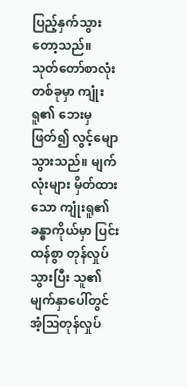ပြည့်နှက်သွားတော့သည်။
သုတ်တော်စာလုံးတစ်ခုမှာ ကျုံးရူ၏ ဘေးမှ ဖြတ်၍ လွင့်မျောသွားသည်။ မျက်လုံးများ မှိတ်ထားသော ကျုံးရူ၏ ခန္ဓာကိုယ်မှာ ပြင်းထန်စွာ တုန်လှုပ်သွားပြီး သူ၏မျက်နှာပေါ်တွင် အံ့ဩတုန်လှုပ်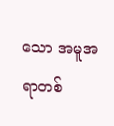သော အမူအရာတစ်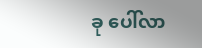ခု ပေါ်လာ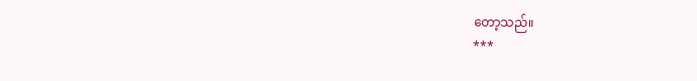တော့သည်။
***